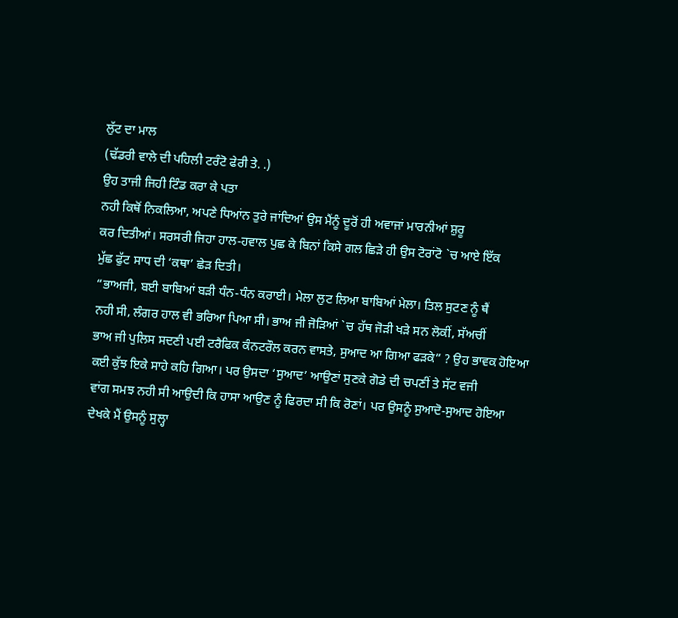ਲੁੱਟ ਦਾ ਮਾਲ
(ਢੱਡਰੀ ਵਾਲੇ ਦੀ ਪਹਿਲੀ ਟਰੰਟੋ ਫੇਰੀ ਤੇ. .)
ਉਹ ਤਾਜੀ ਜਿਹੀ ਟਿੰਡ ਕਰਾ ਕੇ ਪਤਾ
ਨਹੀ ਕਿਥੋਂ ਨਿਕਲਿਆ, ਅਪਣੇ ਧਿਆਂਨ ਤੁਰੇ ਜਾਂਦਿਆਂ ਉਸ ਮੈਂਨੂੰ ਦੂਰੋਂ ਹੀ ਅਵਾਜਾਂ ਮਾਰਨੀਆਂ ਸ਼ੁਰੂ
ਕਰ ਦਿਤੀਆਂ। ਸਰਸਰੀ ਜਿਹਾ ਹਾਲ-ਹਵਾਲ ਪੁਛ ਕੇ ਬਿਨਾਂ ਕਿਸੇ ਗਲ ਛਿੜੇ ਹੀ ਉਸ ਟੋਰਾਂਟੋ `ਚ ਆਏ ਇੱਕ
ਮੁੱਛ ਫੁੱਟ ਸਾਧ ਦੀ ‘ਕਥਾ’ ਛੇੜ ਦਿਤੀ।
“ਭਾਅਜੀ, ਬਈ ਬਾਬਿਆਂ ਬੜੀ ਧੰਨ-ਧੰਨ ਕਰਾਈ। ਮੇਲਾ ਲੁਟ ਲਿਆ ਬਾਬਿਆਂ ਮੇਲਾ। ਤਿਲ ਸੁਟਣ ਨੂੰ ਥੈਂ
ਨਹੀ ਸੀ, ਲੰਗਰ ਹਾਲ ਵੀ ਭਰਿਆ ਪਿਆ ਸੀ। ਭਾਅ ਜੀ ਜੋੜਿਆਂ `ਚ ਹੱਥ ਜੋੜੀ ਖੜੇ ਸਨ ਲੋਕੀਂ, ਸੱਅਚੀਂ
ਭਾਅ ਜੀ ਪੁਲਿਸ ਸਦਣੀ ਪਈ ਟਰੈਫਿਕ ਕੰਨਟਰੌਲ ਕਰਨ ਵਾਸਤੇ, ਸੁਆਦ ਆ ਗਿਆ ਫੜਕੇ” ? ਉਹ ਭਾਵਕ ਹੋਇਆ
ਕਈ ਕੁੱਝ ਇਕੇ ਸਾਹੇ ਕਹਿ ਗਿਆ। ਪਰ ਉਸਦਾ ‘ਸੁਆਦ’ ਆਉਣਾਂ ਸੁਣਕੇ ਗੋਡੇ ਦੀ ਚਪਣੀਂ ਤੇ ਸੱਟ ਵਜੀ
ਵਾਂਗ ਸਮਝ ਨਹੀ ਸੀ ਆਉਦੀ ਕਿ ਹਾਸਾ ਆਉਣ ਨੂੰ ਫਿਰਦਾ ਸੀ ਕਿ ਰੋਣਾਂ। ਪਰ ਉਸਨੂੰ ਸੁਆਦੋ-ਸੁਆਦ ਹੋਇਆ
ਦੇਖਕੇ ਮੈਂ ਉਸਨੂੰ ਸੁਲ੍ਹਾ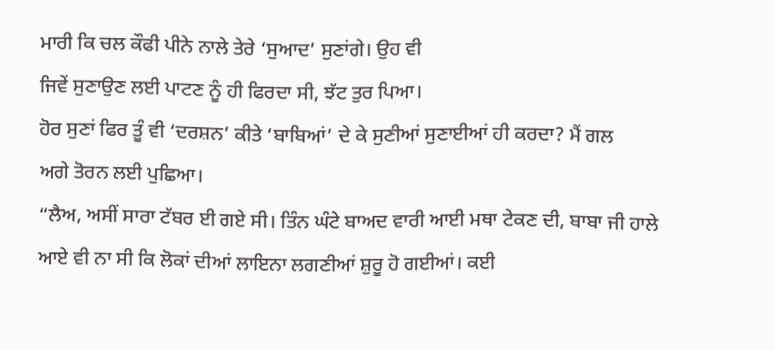ਮਾਰੀ ਕਿ ਚਲ ਕੌਫੀ ਪੀਨੇ ਨਾਲੇ ਤੇਰੇ ‘ਸੁਆਦ’ ਸੁਣਾਂਗੇ। ਉਹ ਵੀ
ਜਿਵੇਂ ਸੁਣਾਉਣ ਲਈ ਪਾਟਣ ਨੂੰ ਹੀ ਫਿਰਦਾ ਸੀ, ਝੱਟ ਤੁਰ ਪਿਆ।
ਹੋਰ ਸੁਣਾਂ ਫਿਰ ਤੂੰ ਵੀ ‘ਦਰਸ਼ਨ’ ਕੀਤੇ ‘ਬਾਬਿਆਂ’ ਦੇ ਕੇ ਸੁਣੀਆਂ ਸੁਣਾਈਆਂ ਹੀ ਕਰਦਾ? ਮੈਂ ਗਲ
ਅਗੇ ਤੋਰਨ ਲਈ ਪੁਛਿਆ।
“ਲੈਅ, ਅਸੀਂ ਸਾਰਾ ਟੱਬਰ ਈ ਗਏ ਸੀ। ਤਿੰਨ ਘੰਟੇ ਬਾਅਦ ਵਾਰੀ ਆਈ ਮਥਾ ਟੇਕਣ ਦੀ, ਬਾਬਾ ਜੀ ਹਾਲੇ
ਆਏ ਵੀ ਨਾ ਸੀ ਕਿ ਲੋਕਾਂ ਦੀਆਂ ਲਾਇਨਾ ਲਗਣੀਆਂ ਸ਼ੁਰੂ ਹੋ ਗਈਆਂ। ਕਈ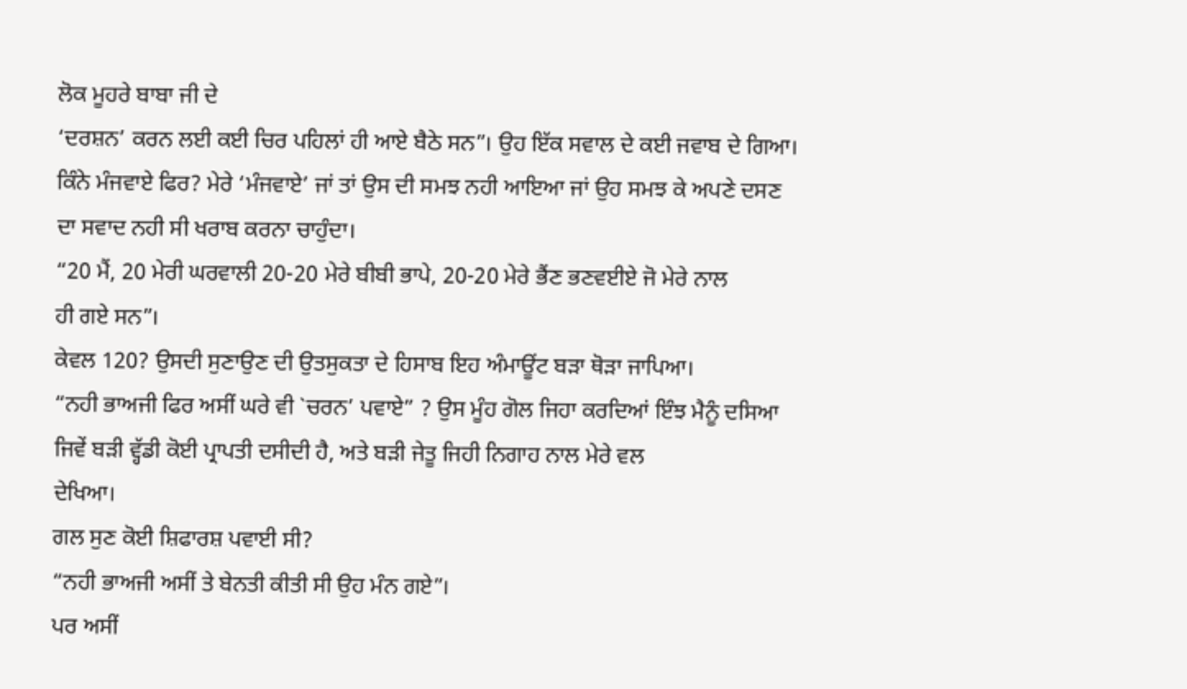ਲੋਕ ਮੂਹਰੇ ਬਾਬਾ ਜੀ ਦੇ
‘ਦਰਸ਼ਨ’ ਕਰਨ ਲਈ ਕਈ ਚਿਰ ਪਹਿਲਾਂ ਹੀ ਆਏ ਬੈਠੇ ਸਨ”। ਉਹ ਇੱਕ ਸਵਾਲ ਦੇ ਕਈ ਜਵਾਬ ਦੇ ਗਿਆ।
ਕਿੰਨੇ ਮੰਜਵਾਏ ਫਿਰ? ਮੇਰੇ ‘ਮੰਜਵਾਏ’ ਜਾਂ ਤਾਂ ਉਸ ਦੀ ਸਮਝ ਨਹੀ ਆਇਆ ਜਾਂ ਉਹ ਸਮਝ ਕੇ ਅਪਣੇ ਦਸਣ
ਦਾ ਸਵਾਦ ਨਹੀ ਸੀ ਖਰਾਬ ਕਰਨਾ ਚਾਹੁੰਦਾ।
“20 ਮੈਂ, 20 ਮੇਰੀ ਘਰਵਾਲੀ 20-20 ਮੇਰੇ ਬੀਬੀ ਭਾਪੇ, 20-20 ਮੇਰੇ ਭੈਂਣ ਭਣਵਈਏ ਜੋ ਮੇਰੇ ਨਾਲ
ਹੀ ਗਏ ਸਨ”।
ਕੇਵਲ 120? ਉਸਦੀ ਸੁਣਾਉਣ ਦੀ ਉਤਸੁਕਤਾ ਦੇ ਹਿਸਾਬ ਇਹ ਅੰਮਾਊਂਟ ਬੜਾ ਥੋੜਾ ਜਾਪਿਆ।
“ਨਹੀ ਭਾਅਜੀ ਫਿਰ ਅਸੀਂ ਘਰੇ ਵੀ `ਚਰਨ’ ਪਵਾਏ” ? ਉਸ ਮੂੰਹ ਗੋਲ ਜਿਹਾ ਕਰਦਿਆਂ ਇੰਝ ਮੈਨੂੰ ਦਸਿਆ
ਜਿਵੇਂ ਬੜੀ ਵ੍ਹੱਡੀ ਕੋਈ ਪ੍ਰਾਪਤੀ ਦਸੀਦੀ ਹੈ, ਅਤੇ ਬੜੀ ਜੇਤੂ ਜਿਹੀ ਨਿਗਾਹ ਨਾਲ ਮੇਰੇ ਵਲ
ਦੇਖਿਆ।
ਗਲ ਸੁਣ ਕੋਈ ਸ਼ਿਫਾਰਸ਼ ਪਵਾਈ ਸੀ?
“ਨਹੀ ਭਾਅਜੀ ਅਸੀਂ ਤੇ ਬੇਨਤੀ ਕੀਤੀ ਸੀ ਉਹ ਮੰਨ ਗਏ”।
ਪਰ ਅਸੀਂ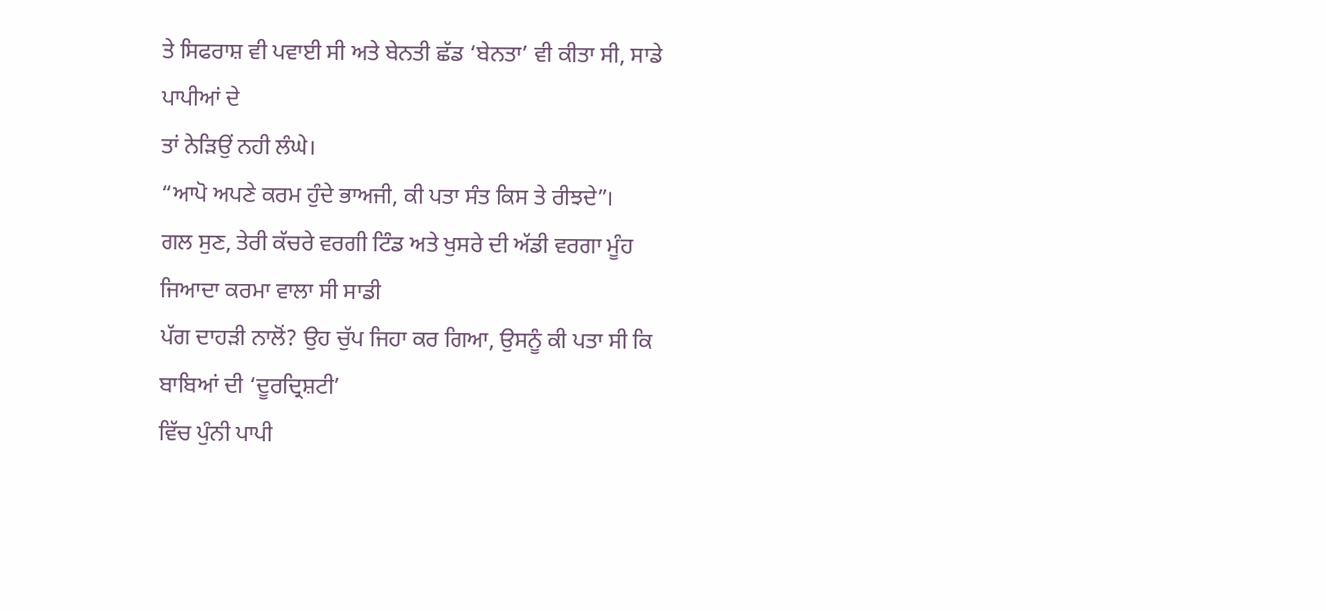ਤੇ ਸਿਫਰਾਸ਼ ਵੀ ਪਵਾਈ ਸੀ ਅਤੇ ਬੇਨਤੀ ਛੱਡ ‘ਬੇਨਤਾ’ ਵੀ ਕੀਤਾ ਸੀ, ਸਾਡੇ ਪਾਪੀਆਂ ਦੇ
ਤਾਂ ਨੇੜਿਉਂ ਨਹੀ ਲੰਘੇ।
“ਆਪੋ ਅਪਣੇ ਕਰਮ ਹੁੰਦੇ ਭਾਅਜੀ, ਕੀ ਪਤਾ ਸੰਤ ਕਿਸ ਤੇ ਰੀਝਦੇ”।
ਗਲ ਸੁਣ, ਤੇਰੀ ਕੱਚਰੇ ਵਰਗੀ ਟਿੰਡ ਅਤੇ ਖੁਸਰੇ ਦੀ ਅੱਡੀ ਵਰਗਾ ਮੂੰਹ ਜਿਆਦਾ ਕਰਮਾ ਵਾਲਾ ਸੀ ਸਾਡੀ
ਪੱਗ ਦਾਹੜੀ ਨਾਲੋਂ? ਉਹ ਚੁੱਪ ਜਿਹਾ ਕਰ ਗਿਆ, ਉਸਨੂੰ ਕੀ ਪਤਾ ਸੀ ਕਿ ਬਾਬਿਆਂ ਦੀ ‘ਦੂਰਦ੍ਰਿਸ਼ਟੀ’
ਵਿੱਚ ਪੁੰਨੀ ਪਾਪੀ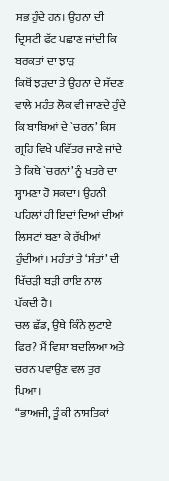ਸਭ ਹੁੰਦੇ ਹਨ। ਉਹਨਾ ਦੀ ਦ੍ਰਿਸਟੀ ਫੱਟ ਪਛਾਣ ਜਾਂਦੀ ਕਿ ਬਰਕਤਾਂ ਦਾ ਝਾੜ
ਕਿਥੋਂ ਝੜਦਾ ਤੇ ਉਹਨਾ ਦੇ ਸੱਦਣ ਵਾਲੇ ਮਹੰਤ ਲੋਕ ਵੀ ਜਾਣਦੇ ਹੁੰਦੇ ਕਿ ਬਾਬਿਆਂ ਦੇ `ਚਰਨ’ ਕਿਸ
ਗ੍ਰਹਿ ਵਿਖੇ ਪਵਿੱਤਰ ਜਾਣੇ ਜਾਂਦੇ ਤੇ ਕਿਥੇ `ਚਰਨਾਂ’ ਨੂੰ ਖਤਰੇ ਦਾ ਸ੍ਹਾਮਣਾ ਹੋ ਸਕਦਾ। ਉਹਨੀ
ਪਹਿਲਾਂ ਹੀ ਇਦਾਂ ਦਿਆਂ ਦੀਆਂ ਲਿਸਟਾਂ ਬਣਾ ਕੇ ਰੱਖੀਆਂ ਹੁੰਦੀਆਂ। ਮਹੰਤਾਂ ਤੇ ‘ਸੰਤਾਂ’ ਦੀ
ਖਿੱਚੜੀ ਬੜੀ ਰਾਇ ਨਾਲ ਪੱਕਦੀ ਹੈ।
ਚਲ ਛੱਡ, ਉਥੇ ਕਿੰਨੇ ਲੁਟਾਏ ਫਿਰ? ਮੈਂ ਵਿਸ਼ਾ ਬਦਲਿਆ ਅਤੇ ਚਰਨ ਪਵਾਉਣ ਵਲ ਤੁਰ ਪਿਆ।
“ਭਾਅਜੀ, ਤੂੰ ਕੀ ਨਾਸਤਿਕਾਂ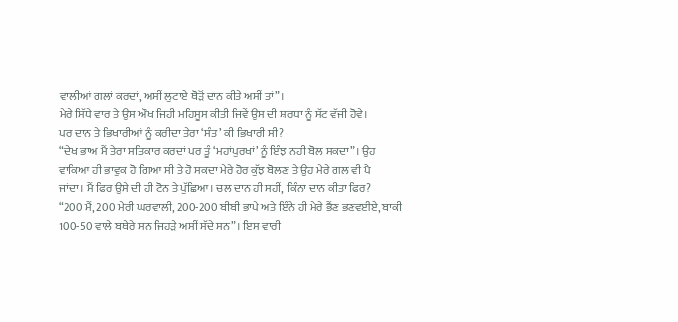ਵਾਲੀਆਂ ਗਲਾਂ ਕਰਦਾਂ, ਅਸੀਂ ਲੁਟਾਏ ਥੋੜੋਂ ਦਾਨ ਕੀਤੇ ਅਸੀਂ ਤਾਂ”।
ਮੇਰੇ ਸਿੱਧੇ ਵਾਰ ਤੇ ਉਸ ਔਖ ਜਿਹੀ ਮਹਿਸੂਸ ਕੀਤੀ ਜਿਵੇਂ ਉਸ ਦੀ ਸ਼ਰਧਾ ਨੂੰ ਸੱਟ ਵੱਜੀ ਹੋਵੇ।
ਪਰ ਦਾਨ ਤੇ ਭਿਖਾਰੀਆਂ ਨੂੰ ਕਰੀਦਾ ਤੇਰਾ ‘ਸੰਤ’ ਕੀ ਭਿਖਾਰੀ ਸੀ?
“ਦੇਖ ਭਾਅ ਮੈਂ ਤੇਰਾ ਸਤਿਕਾਰ ਕਰਦਾਂ ਪਰ ਤੂੰ ‘ਮਹਾਂਪੁਰਖਾਂ’ ਨੂੰ ਇੰਝ ਨਹੀ ਬੋਲ ਸਕਦਾ”। ਉਹ
ਵਾਕਿਆ ਹੀ ਭਾਵੁਕ ਹੋ ਗਿਆ ਸੀ ਤੇ ਹੋ ਸਕਦਾ ਮੇਰੇ ਹੋਰ ਕੁੱਝ ਬੋਲਣ ਤੇ ਉਹ ਮੇਰੇ ਗਲ ਵੀ ਪੈ
ਜਾਂਦਾ। ਮੈਂ ਫਿਰ ਉਸੇ ਦੀ ਹੀ ਟੋਨ ਤੇ ਪੁੱਛਿਆ। ਚਲ ਦਾਨ ਹੀ ਸਹੀਂ, ਕਿੰਨਾ ਦਾਨ ਕੀਤਾ ਫਿਰ?
“200 ਮੈਂ, 200 ਮੇਰੀ ਘਰਵਾਲੀ, 200-200 ਬੀਬੀ ਭਾਪੇ ਅਤੇ ਇੰਨੇ ਹੀ ਮੇਰੇ ਭੈਂਣ ਭਣਵਈਏ, ਬਾਕੀ
100-50 ਵਾਲੇ ਬਥੇਰੇ ਸਨ ਜਿਹੜੇ ਅਸੀਂ ਸੱਦੇ ਸਨ”। ਇਸ ਵਾਰੀ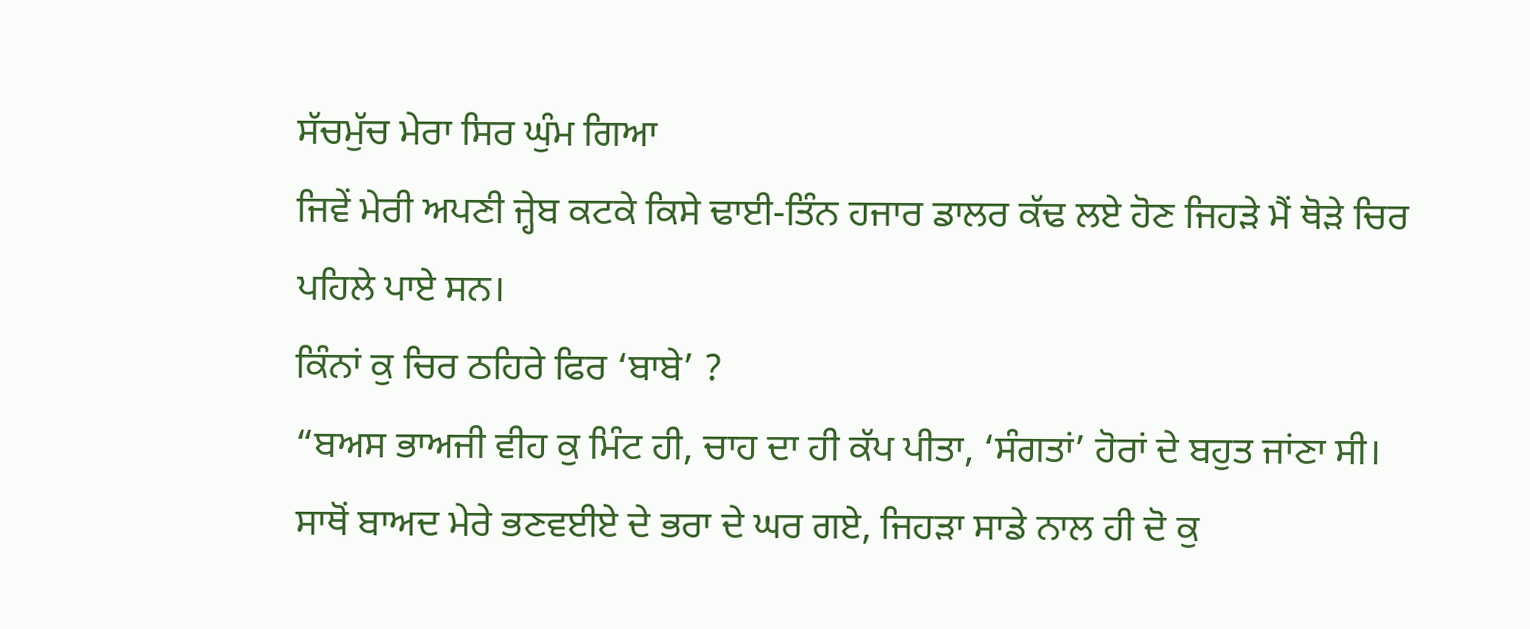ਸੱਚਮੁੱਚ ਮੇਰਾ ਸਿਰ ਘੁੰਮ ਗਿਆ
ਜਿਵੇਂ ਮੇਰੀ ਅਪਣੀ ਜ੍ਹੇਬ ਕਟਕੇ ਕਿਸੇ ਢਾਈ-ਤਿੰਨ ਹਜਾਰ ਡਾਲਰ ਕੱਢ ਲਏ ਹੋਣ ਜਿਹੜੇ ਮੈਂ ਥੋੜੇ ਚਿਰ
ਪਹਿਲੇ ਪਾਏ ਸਨ।
ਕਿੰਨਾਂ ਕੁ ਚਿਰ ਠਹਿਰੇ ਫਿਰ ‘ਬਾਬੇ’ ?
“ਬਅਸ ਭਾਅਜੀ ਵੀਹ ਕੁ ਮਿੰਟ ਹੀ, ਚਾਹ ਦਾ ਹੀ ਕੱਪ ਪੀਤਾ, ‘ਸੰਗਤਾਂ’ ਹੋਰਾਂ ਦੇ ਬਹੁਤ ਜਾਂਣਾ ਸੀ।
ਸਾਥੋਂ ਬਾਅਦ ਮੇਰੇ ਭਣਵਈਏ ਦੇ ਭਰਾ ਦੇ ਘਰ ਗਏ, ਜਿਹੜਾ ਸਾਡੇ ਨਾਲ ਹੀ ਦੋ ਕੁ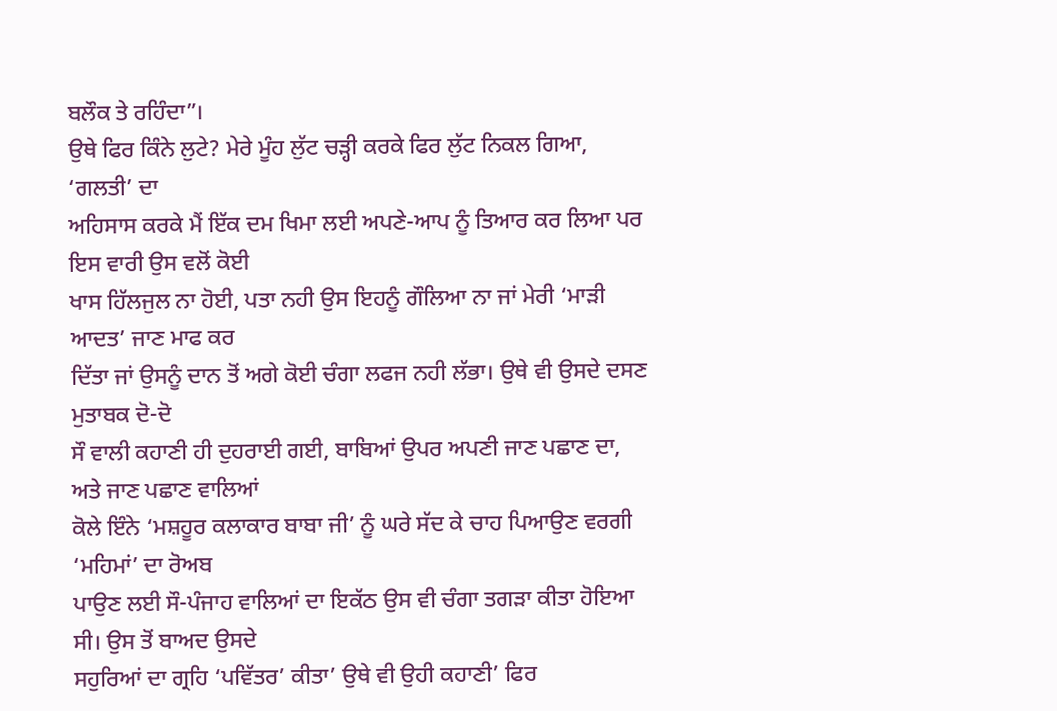ਬਲੌਕ ਤੇ ਰਹਿੰਦਾ”।
ਉਥੇ ਫਿਰ ਕਿੰਨੇ ਲੁਟੇ? ਮੇਰੇ ਮੂੰਹ ਲੁੱਟ ਚੜ੍ਹੀ ਕਰਕੇ ਫਿਰ ਲੁੱਟ ਨਿਕਲ ਗਿਆ, ‘ਗਲਤੀ’ ਦਾ
ਅਹਿਸਾਸ ਕਰਕੇ ਮੈਂ ਇੱਕ ਦਮ ਖਿਮਾ ਲਈ ਅਪਣੇ-ਆਪ ਨੂੰ ਤਿਆਰ ਕਰ ਲਿਆ ਪਰ ਇਸ ਵਾਰੀ ਉਸ ਵਲੋਂ ਕੋਈ
ਖਾਸ ਹਿੱਲਜੁਲ ਨਾ ਹੋਈ, ਪਤਾ ਨਹੀ ਉਸ ਇਹਨੂੰ ਗੌਲਿਆ ਨਾ ਜਾਂ ਮੇਰੀ ‘ਮਾੜੀ ਆਦਤ’ ਜਾਣ ਮਾਫ ਕਰ
ਦਿੱਤਾ ਜਾਂ ਉਸਨੂੰ ਦਾਨ ਤੋਂ ਅਗੇ ਕੋਈ ਚੰਗਾ ਲਫਜ ਨਹੀ ਲੱਭਾ। ਉਥੇ ਵੀ ਉਸਦੇ ਦਸਣ ਮੁਤਾਬਕ ਦੋ-ਦੋ
ਸੌ ਵਾਲੀ ਕਹਾਣੀ ਹੀ ਦੁਹਰਾਈ ਗਈ, ਬਾਬਿਆਂ ਉਪਰ ਅਪਣੀ ਜਾਣ ਪਛਾਣ ਦਾ, ਅਤੇ ਜਾਣ ਪਛਾਣ ਵਾਲਿਆਂ
ਕੋਲੇ ਇੰਨੇ ‘ਮਸ਼ਹੂਰ ਕਲਾਕਾਰ ਬਾਬਾ ਜੀ’ ਨੂੰ ਘਰੇ ਸੱਦ ਕੇ ਚਾਹ ਪਿਆਉਣ ਵਰਗੀ ‘ਮਹਿਮਾਂ’ ਦਾ ਰੋਅਬ
ਪਾਉਣ ਲਈ ਸੌ-ਪੰਜਾਹ ਵਾਲਿਆਂ ਦਾ ਇਕੱਠ ਉਸ ਵੀ ਚੰਗਾ ਤਗੜਾ ਕੀਤਾ ਹੋਇਆ ਸੀ। ਉਸ ਤੋਂ ਬਾਅਦ ਉਸਦੇ
ਸਹੁਰਿਆਂ ਦਾ ਗ੍ਰਹਿ ‘ਪਵਿੱਤਰ’ ਕੀਤਾ’ ਉਥੇ ਵੀ ਉਹੀ ਕਹਾਣੀ’ ਫਿਰ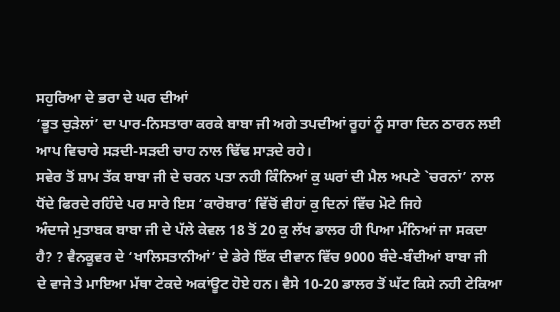ਸਹੁਰਿਆ ਦੇ ਭਰਾ ਦੇ ਘਰ ਦੀਆਂ
‘ਭੂਤ ਚੁੜੇਲਾਂ’ ਦਾ ਪਾਰ-ਨਿਸਤਾਰਾ ਕਰਕੇ ਬਾਬਾ ਜੀ ਅਗੇ ਤਪਦੀਆਂ ਰੂਹਾਂ ਨੂੰ ਸਾਰਾ ਦਿਨ ਠਾਰਨ ਲਈ
ਆਪ ਵਿਚਾਰੇ ਸੜਦੀ-ਸੜਦੀ ਚਾਹ ਨਾਲ ਢਿੱਢ ਸਾੜਦੇ ਰਹੇ।
ਸਵੇਰ ਤੋਂ ਸ਼ਾਮ ਤੱਕ ਬਾਬਾ ਜੀ ਦੇ ਚਰਨ ਪਤਾ ਨਹੀ ਕਿੰਨਿਆਂ ਕੁ ਘਰਾਂ ਦੀ ਮੈਲ ਅਪਣੇ `ਚਰਨਾਂ’ ਨਾਲ
ਧੋਂਦੇ ਫਿਰਦੇ ਰਹਿੰਦੇ ਪਰ ਸਾਰੇ ਇਸ ‘ਕਾਰੋਬਾਰ’ ਵਿੱਚੋਂ ਵੀਹਾਂ ਕੁ ਦਿਨਾਂ ਵਿੱਚ ਮੋਟੇ ਜਿਹੇ
ਅੰਦਾਜੇ ਮੁਤਾਬਕ ਬਾਬਾ ਜੀ ਦੇ ਪੱਲੇ ਕੇਵਲ 18 ਤੋਂ 20 ਕੁ ਲੱਖ ਡਾਲਰ ਹੀ ਪਿਆ ਮੰਨਿਆਂ ਜਾ ਸਕਦਾ
ਹੈ? ? ਵੈਨਕੂਵਰ ਦੇ ‘ਖਾਲਿਸਤਾਨੀਆਂ’ ਦੇ ਡੇਰੇ ਇੱਕ ਦੀਵਾਨ ਵਿੱਚ 9000 ਬੰਦੇ-ਬੰਦੀਆਂ ਬਾਬਾ ਜੀ
ਦੇ ਵਾਜੇ ਤੇ ਮਾਇਆ ਮੱਥਾ ਟੇਕਦੇ ਅਕਾਂਊਟ ਹੋਏ ਹਨ। ਵੈਸੇ 10-20 ਡਾਲਰ ਤੋਂ ਘੱਟ ਕਿਸੇ ਨਹੀ ਟੇਕਿਆ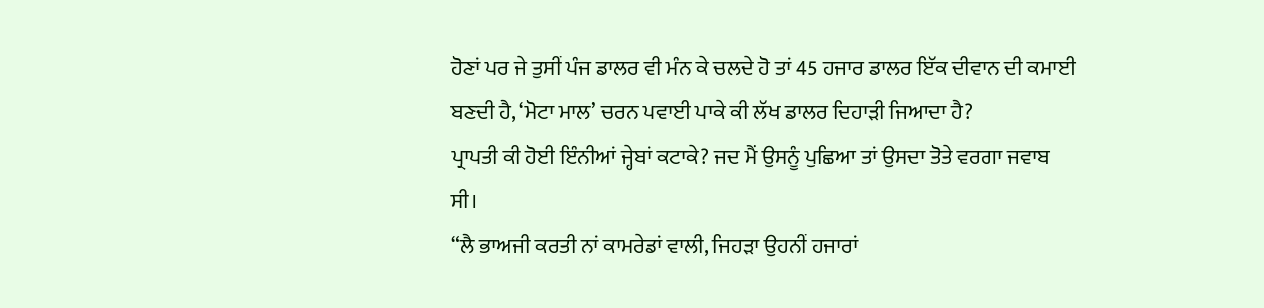ਹੋਣਾਂ ਪਰ ਜੇ ਤੁਸੀਂ ਪੰਜ ਡਾਲਰ ਵੀ ਮੰਨ ਕੇ ਚਲਦੇ ਹੋ ਤਾਂ 45 ਹਜਾਰ ਡਾਲਰ ਇੱਕ ਦੀਵਾਨ ਦੀ ਕਮਾਈ
ਬਣਦੀ ਹੈ, ‘ਮੋਟਾ ਮਾਲ’ ਚਰਨ ਪਵਾਈ ਪਾਕੇ ਕੀ ਲੱਖ ਡਾਲਰ ਦਿਹਾੜੀ ਜਿਆਦਾ ਹੈ?
ਪ੍ਰਾਪਤੀ ਕੀ ਹੋਈ ਇੰਨੀਆਂ ਜ੍ਹੇਬਾਂ ਕਟਾਕੇ? ਜਦ ਮੈਂ ਉਸਨੂੰ ਪੁਛਿਆ ਤਾਂ ਉਸਦਾ ਤੋਤੇ ਵਰਗਾ ਜਵਾਬ
ਸੀ।
“ਲੈ ਭਾਅਜੀ ਕਰਤੀ ਨਾਂ ਕਾਮਰੇਡਾਂ ਵਾਲੀ, ਜਿਹੜਾ ਉਹਨੀਂ ਹਜਾਰਾਂ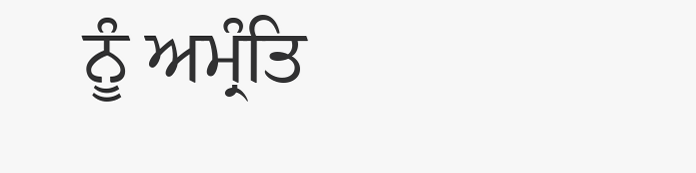ਨੂੰ ਅਮ੍ਰੰਤਿ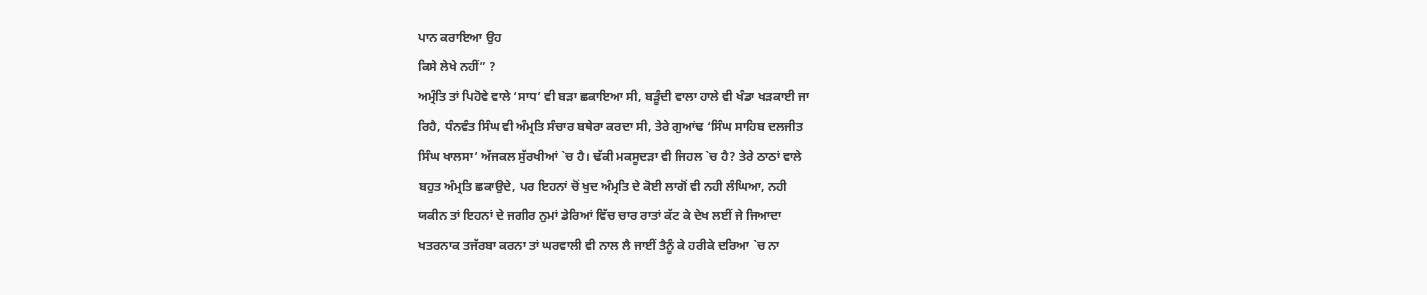ਪਾਨ ਕਰਾਇਆ ਉਹ
ਕਿਸੇ ਲੇਖੇ ਨਹੀਂ” ?
ਅਮ੍ਰੰਤਿ ਤਾਂ ਪਿਹੋਵੇ ਵਾਲੇ ‘ਸਾਧ’ ਵੀ ਬੜਾ ਛਕਾਇਆ ਸੀ, ਬੜੂੰਦੀ ਵਾਲਾ ਹਾਲੇ ਵੀ ਖੰਡਾ ਖੜਕਾਈ ਜਾ
ਰਿਹੈ, ਧੰਨਵੰਤ ਸਿੰਘ ਵੀ ਅੰਮ੍ਰਤਿ ਸੰਚਾਰ ਬਥੇਰਾ ਕਰਦਾ ਸੀ, ਤੇਰੇ ਗੁਆਂਢ ‘ਸਿੰਘ ਸਾਹਿਬ ਦਲਜੀਤ
ਸਿੰਘ ਖਾਲਸਾ’ ਅੱਜਕਲ ਸੁੱਰਖੀਆਂ `ਚ ਹੈ। ਢੱਕੀ ਮਕਸੂਦੜਾ ਵੀ ਜਿਹਲ `ਚ ਹੈ? ਤੇਰੇ ਠਾਠਾਂ ਵਾਲੇ
ਬਹੁਤ ਅੰਮ੍ਰਤਿ ਛਕਾਉਦੇ, ਪਰ ਇਹਨਾਂ ਚੋਂ ਖੁਦ ਅੰਮ੍ਰਤਿ ਦੇ ਕੋਈ ਲਾਗੋਂ ਵੀ ਨਹੀ ਲੰਘਿਆ, ਨਹੀ
ਯਕੀਨ ਤਾਂ ਇਹਨਾਂ ਦੇ ਜਗੀਰ ਨੁਮਾਂ ਡੇਰਿਆਂ ਵਿੱਚ ਚਾਰ ਰਾਤਾਂ ਕੱਟ ਕੇ ਦੇਖ ਲਈਂ ਜੇ ਜਿਆਦਾ
ਖਤਰਨਾਕ ਤਜੱਰਬਾ ਕਰਨਾ ਤਾਂ ਘਰਵਾਲੀ ਵੀ ਨਾਲ ਲੈ ਜਾਈਂ ਤੈਨੂੰ ਕੇ ਹਰੀਕੇ ਦਰਿਆ `ਚ ਨਾ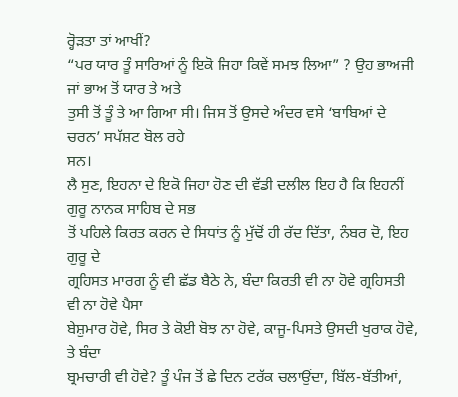ਰ੍ਹੋੜਤਾ ਤਾਂ ਆਖੀਂ?
“ਪਰ ਯਾਰ ਤੂੰ ਸਾਰਿਆਂ ਨੂੰ ਇਕੋ ਜਿਹਾ ਕਿਵੇਂ ਸਮਝ ਲਿਆ” ? ਉਹ ਭਾਅਜੀ ਜਾਂ ਭਾਅ ਤੋਂ ਯਾਰ ਤੇ ਅਤੇ
ਤੁਸੀ ਤੋਂ ਤੂੰ ਤੇ ਆ ਗਿਆ ਸੀ। ਜਿਸ ਤੋਂ ਉਸਦੇ ਅੰਦਰ ਵਸੇ ‘ਬਾਬਿਆਂ ਦੇ ਚਰਨ’ ਸਪੱਸ਼ਟ ਬੋਲ ਰਹੇ
ਸਨ।
ਲੈ ਸੁਣ, ਇਹਨਾ ਦੇ ਇਕੋ ਜਿਹਾ ਹੋਣ ਦੀ ਵੱਡੀ ਦਲੀਲ ਇਹ ਹੈ ਕਿ ਇਹਨੀਂ ਗੁਰੂ ਨਾਨਕ ਸਾਹਿਬ ਦੇ ਸਭ
ਤੋਂ ਪਹਿਲੇ ਕਿਰਤ ਕਰਨ ਦੇ ਸਿਧਾਂਤ ਨੂੰ ਮੁੱਢੋਂ ਹੀ ਰੱਦ ਦਿੱਤਾ, ਨੰਬਰ ਦੋ, ਇਹ ਗੁਰੂ ਦੇ
ਗ੍ਰਹਿਸਤ ਮਾਰਗ ਨੂੰ ਵੀ ਛੱਡ ਬੈਠੇ ਨੇ, ਬੰਦਾ ਕਿਰਤੀ ਵੀ ਨਾ ਹੋਵੇ ਗ੍ਰਹਿਸਤੀ ਵੀ ਨਾ ਹੋਵੇ ਪੈਸਾ
ਬੇਸ਼ੁਮਾਰ ਹੋਵੇ, ਸਿਰ ਤੇ ਕੋਈ ਬੋਝ ਨਾ ਹੋਵੇ, ਕਾਜੂ-ਪਿਸਤੇ ਉਸਦੀ ਖੁਰਾਕ ਹੋਵੇ, ਤੇ ਬੰਦਾ
ਬ੍ਰਮਚਾਰੀ ਵੀ ਹੋਵੇ? ਤੂੰ ਪੰਜ ਤੋਂ ਛੇ ਦਿਨ ਟਰੱਕ ਚਲਾਉਂਦਾ, ਬਿੱਲ-ਬੱਤੀਆਂ,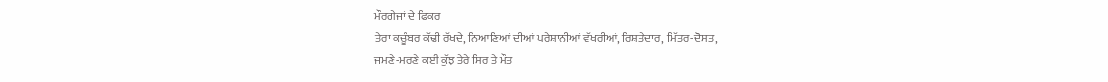ਮੌਰਗੇਜਾਂ ਦੇ ਫਿਕਰ
ਤੇਰਾ ਕਚੂੰਬਰ ਕੱਢੀ ਰੱਖਦੇ, ਨਿਆਣਿਆਂ ਦੀਆਂ ਪਰੇਸ਼ਾਨੀਆਂ ਵੱਖਰੀਆਂ, ਰਿਸ਼ਤੇਦਾਰ, ਮਿੱਤਰ-ਦੋਸਤ,
ਜਮਣੇ-ਮਰਣੇ ਕਈ ਕੁੱਝ ਤੇਰੇ ਸਿਰ ਤੇ ਮੌਤ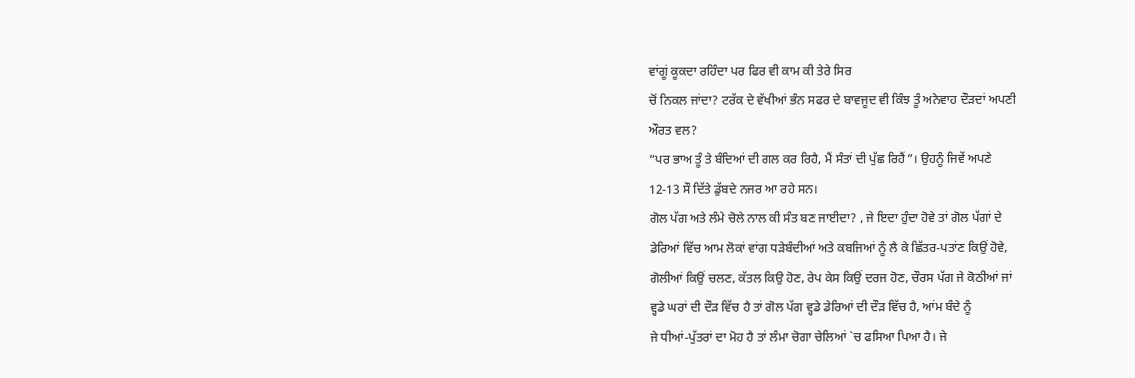ਵਾਂਗੂਂ ਕੂਕਦਾ ਰਹਿੰਦਾ ਪਰ ਫਿਰ ਵੀ ਕਾਮ ਕੀ ਤੇਰੇ ਸਿਰ
ਚੋਂ ਨਿਕਲ ਜਾਂਦਾ? ਟਰੱਕ ਦੇ ਵੱਖੀਆਂ ਭੰਨ ਸਫਰ ਦੇ ਬਾਵਜੂਦ ਵੀ ਕਿੰਝ ਤੂੰ ਅਨੇਵਾਹ ਦੌੜਦਾਂ ਅਪਣੀ
ਔਰਤ ਵਲ?
“ਪਰ ਭਾਅ ਤੂੰ ਤੇ ਬੰਦਿਆਂ ਦੀ ਗਲ ਕਰ ਰਿਹੈ, ਮੈਂ ਸੰਤਾਂ ਦੀ ਪੁੱਛ ਰਿਹੈਂ”। ਉਹਨੂੰ ਜਿਵੇਂ ਅਪਣੇ
12-13 ਸੌ ਦਿੱਤੇ ਡੁੱਬਦੇ ਨਜਰ ਆ ਰਹੇ ਸਨ।
ਗੋਲ ਪੱਗ ਅਤੇ ਲੰਮੇ ਚੋਲੇ ਨਾਲ ਕੀ ਸੰਤ ਬਣ ਜਾਈਦਾ? , ਜੇ ਇਦਾ ਹੁੰਦਾ ਹੋਵੇ ਤਾਂ ਗੋਲ ਪੱਗਾਂ ਦੇ
ਡੇਰਿਆਂ ਵਿੱਚ ਆਮ ਲੋਕਾਂ ਵਾਂਗ ਧੜੇਬੰਦੀਆਂ ਅਤੇ ਕਬਜਿਆਂ ਨੂੰ ਲੈ ਕੇ ਛਿੱਤਰ-ਪਤਾਂਣ ਕਿਉਂ ਹੋਵੇ,
ਗੋਲੀਆਂ ਕਿਉਂ ਚਲਣ, ਕੱਤਲ ਕਿਉ ਹੋਣ, ਰੇਪ ਕੇਸ ਕਿਉਂ ਦਰਜ ਹੋਣ, ਚੌਰਸ ਪੱਗ ਜੇ ਕੋਠੀਆਂ ਜਾਂ
ਵ੍ਹਡੇ ਘਰਾਂ ਦੀ ਦੌੜ ਵਿੱਚ ਹੈ ਤਾਂ ਗੋਲ ਪੱਗ ਵ੍ਹਡੇ ਡੇਰਿਆਂ ਦੀ ਦੌੜ ਵਿੱਚ ਹੈ, ਆਂਮ ਬੰਦੇ ਨੂੰ
ਜੇ ਧੀਆਂ-ਪੁੱਤਰਾਂ ਦਾ ਮੋਹ ਹੈ ਤਾਂ ਲੰਮਾ ਚੋਗਾ ਚੇਲਿਆਂ `ਚ ਫਸਿਆ ਪਿਆ ਹੈ। ਜੇ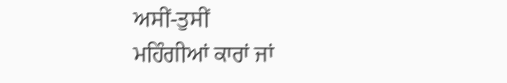ਅਸੀਂ-ਤੁਸੀਂ
ਮਹਿੰਗੀਆਂ ਕਾਰਾਂ ਜਾਂ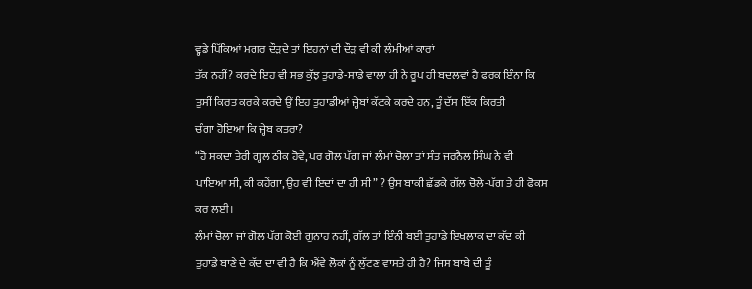ਵ੍ਹਡੇ ਪਿੱਕਿਆਂ ਮਗਰ ਦੌੜਦੇ ਤਾਂ ਇਹਨਾਂ ਦੀ ਦੌੜ ਵੀ ਕੀ ਲੰਮੀਆਂ ਕਾਰਾਂ
ਤੱਕ ਨਹੀਂ? ਕਰਦੇ ਇਹ ਵੀ ਸਭ ਕੁੱਝ ਤੁਹਾਡੇ-ਸਾਡੇ ਵਾਲਾ ਹੀ ਨੇ ਰੂਪ ਹੀ ਬਦਲਵਾਂ ਹੈ ਫਰਕ ਇੰਨਾ ਕਿ
ਤੁਸੀਂ ਕਿਰਤ ਕਰਕੇ ਕਰਦੇ ਉਂ ਇਹ ਤੁਹਾਡੀਆਂ ਜ੍ਹੇਬਾਂ ਕੱਟਕੇ ਕਰਦੇ ਹਨ, ਤੂੰ ਦੱਸ ਇੱਕ ਕਿਰਤੀ
ਚੰਗਾ ਹੋਇਆ ਕਿ ਜ੍ਹੇਬ ਕਤਰਾ?
“ਹੋ ਸਕਦਾ ਤੇਰੀ ਗ੍ਹਲ ਠੀਕ ਹੋਵੇ, ਪਰ ਗੋਲ ਪੱਗ ਜਾਂ ਲੰਮਾਂ ਚੋਲਾ ਤਾਂ ਸੰਤ ਜਰਨੈਲ ਸਿੰਘ ਨੇ ਵੀ
ਪਾਇਆ ਸੀ, ਕੀ ਕਹੇਂਗਾ, ਉਹ ਵੀ ਇਦਾਂ ਦਾ ਹੀ ਸੀ” ? ਉਸ ਬਾਕੀ ਛੱਡਕੇ ਗੱਲ ਚੋਲੇ-ਪੱਗ ਤੇ ਹੀ ਫੋਕਸ
ਕਰ ਲਈ।
ਲੰਮਾਂ ਚੋਲਾ ਜਾਂ ਗੋਲ ਪੱਗ ਕੋਈ ਗੁਨਾਹ ਨਹੀਂ, ਗੱਲ ਤਾਂ ਇੰਨੀ ਬਈ ਤੁਹਾਡੇ ਇਖਲਾਕ ਦਾ ਕੱਦ ਕੀ
ਤੁਹਾਡੇ ਬਾਣੇ ਦੇ ਕੱਦ ਦਾ ਵੀ ਹੈ ਕਿ ਐਂਵੇ ਲੋਕਾਂ ਨੂੰ ਲੁੱਟਣ ਵਾਸਤੇ ਹੀ ਹੈ? ਜਿਸ ਬਾਬੇ ਦੀ ਤੂੰ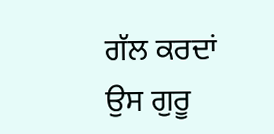ਗੱਲ ਕਰਦਾਂ ਉਸ ਗੁਰੂ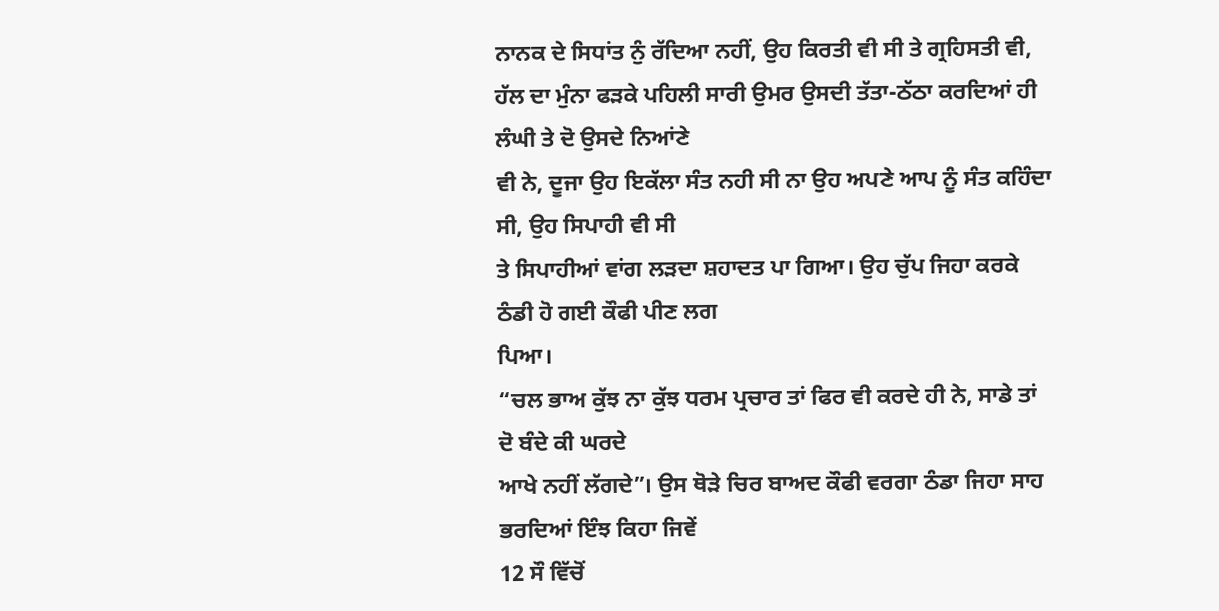ਨਾਨਕ ਦੇ ਸਿਧਾਂਤ ਨੁੰ ਰੱਦਿਆ ਨਹੀਂ, ਉਹ ਕਿਰਤੀ ਵੀ ਸੀ ਤੇ ਗ੍ਰਹਿਸਤੀ ਵੀ,
ਹੱਲ ਦਾ ਮੁੰਨਾ ਫੜਕੇ ਪਹਿਲੀ ਸਾਰੀ ਉਮਰ ਉਸਦੀ ਤੱਤਾ-ਠੱਠਾ ਕਰਦਿਆਂ ਹੀ ਲੰਘੀ ਤੇ ਦੋ ਉਸਦੇ ਨਿਆਂਣੇ
ਵੀ ਨੇ, ਦੂਜਾ ਉਹ ਇਕੱਲਾ ਸੰਤ ਨਹੀ ਸੀ ਨਾ ਉਹ ਅਪਣੇ ਆਪ ਨੂੰ ਸੰਤ ਕਹਿੰਦਾ ਸੀ, ਉਹ ਸਿਪਾਹੀ ਵੀ ਸੀ
ਤੇ ਸਿਪਾਹੀਆਂ ਵਾਂਗ ਲੜਦਾ ਸ਼ਹਾਦਤ ਪਾ ਗਿਆ। ਉਹ ਚੁੱਪ ਜਿਹਾ ਕਰਕੇ ਠੰਡੀ ਹੋ ਗਈ ਕੌਫੀ ਪੀਣ ਲਗ
ਪਿਆ।
“ਚਲ ਭਾਅ ਕੁੱਝ ਨਾ ਕੁੱਝ ਧਰਮ ਪ੍ਰਚਾਰ ਤਾਂ ਫਿਰ ਵੀ ਕਰਦੇ ਹੀ ਨੇ, ਸਾਡੇ ਤਾਂ ਦੋ ਬੰਦੇ ਕੀ ਘਰਦੇ
ਆਖੇ ਨਹੀਂ ਲੱਗਦੇ”। ਉਸ ਥੋੜੇ ਚਿਰ ਬਾਅਦ ਕੌਫੀ ਵਰਗਾ ਠੰਡਾ ਜਿਹਾ ਸਾਹ ਭਰਦਿਆਂ ਇੰਝ ਕਿਹਾ ਜਿਵੇਂ
12 ਸੌ ਵਿੱਚੋਂ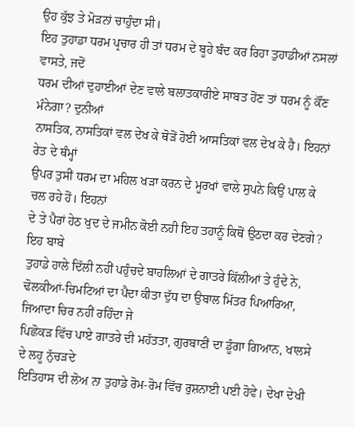ਉਹ ਕੁੱਝ ਤੇ ਮੋੜਨਾਂ ਚਾਹੁੰਦਾ ਸੀ।
ਇਹ ਤੁਹਾਡਾ ਧਰਮ ਪ੍ਰਚਾਰ ਹੀ ਤਾਂ ਧਰਮ ਦੇ ਬੂਹੇ ਬੰਦ ਕਰ ਰਿਹਾ ਤੁਹਾਡੀਆਂ ਨਸਲਾਂ ਵਾਸਤੇ, ਜਦੋਂ
ਧਰਮ ਦੀਆਂ ਦੁਹਾਈਆਂ ਦੇਣ ਵਾਲੇ ਬਲਾਤਕਾਰੀਏ ਸਾਬਤ ਹੋਂਣ ਤਾਂ ਧਰਮ ਨੂੰ ਕੌਂਣ ਮੰਨੇਗਾ? ਦੁਨੀਆਂ
ਨਾਸਤਿਕ, ਨਾਸਤਿਕਾਂ ਵਲ ਦੇਖ ਕੇ ਥੋੜੋਂ ਹੋਈ ਆਸਤਿਕਾਂ ਵਲ ਦੇਖ ਕੇ ਹੈ। ਇਹਨਾਂ ਰੇਤ ਦੇ ਥੰਮ੍ਹਾਂ
ਉਪਰ ਤੁਸੀਂ ਧਰਮ ਦਾ ਮਹਿਲ ਖੜਾ ਕਰਨ ਦੇ ਮੂਰਖਾਂ ਵਾਲੇ ਸੁਪਨੇ ਕਿਉਂ ਪਾਲ ਕੇ ਚਲ ਰਹੇ ਹੋਂ। ਇਹਨਾਂ
ਦੇ ਤੇ ਪੈਰਾਂ ਹੇਠ ਖੁਦ ਦੇ ਜਮੀਨ ਕੋਈ ਨਹੀ ਇਹ ਤਹਾਨੂੰ ਕਿਥੋਂ ਉਠਦਾ ਕਰ ਦੇਣਗੇ? ਇਹ ਬਾਬੇ
ਤੁਹਾਡੇ ਹਾਲੇ ਦਿੱਲੀ ਨਹੀਂ ਪਹੁੰਚਦੇ ਬਾਹਲਿਆਂ ਦੇ ਗਾਤਰੇ ਕਿੱਲੀਆਂ ਤੇ ਹੁੰਦੇ ਨੇ,
ਢੋਲਕੀਆਂ-ਚਿਮਟਿਆਂ ਦਾ ਪੈਦਾ ਕੀਤਾ ਦੁੱਧ ਦਾ ਉਬਾਲ ਮਿੱਤਰ ਪਿਆਰਿਆ, ਜਿਆਦਾ ਚਿਰ ਨਹੀਂ ਰਹਿੰਦਾ ਜੇ
ਪਿਛੋਕੜ ਵਿੱਚ ਪਾਏ ਗਾਤਰੇ ਦੀ ਮਹੱਤਤਾ, ਗੁਰਬਾਣੀਂ ਦਾ ਡੂੰਗਾ ਗਿਆਨ, ਖਾਲਸੇ ਦੇ ਲਹੂ ਨੁੱਚੜਦੇ
ਇਤਿਹਾਸ ਦੀ ਲੋਅ ਨਾ ਤੁਹਾਡੇ ਰੋਮ-ਰੋਮ ਵਿੱਚ ਰੁਸ਼ਨਾਈ ਪਈ ਹੋਵੇ। ਦੇਖਾ ਦੇਖੀ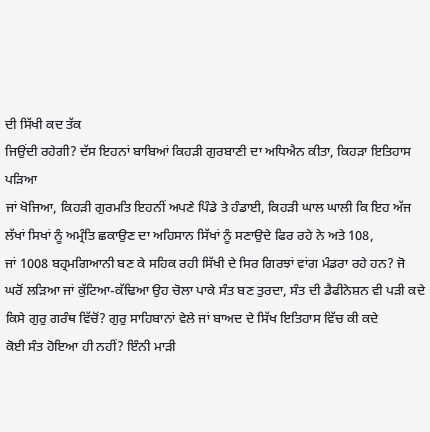ਦੀ ਸਿੱਖੀ ਕਦ ਤੱਕ
ਜਿਉਂਦੀ ਰਹੇਗੀ? ਦੱਸ ਇਹਨਾਂ ਬਾਬਿਆਂ ਕਿਹੜੀ ਗੁਰਬਾਣੀ ਦਾ ਅਧਿਐਨ ਕੀਤਾ, ਕਿਹੜਾ ਇਤਿਹਾਸ ਪੜਿਆ
ਜਾਂ ਖੋਜਿਆ, ਕਿਹੜੀ ਗੁਰਮਤਿ ਇਹਨੀਂ ਅਪਣੇ ਪਿੰਡੇ ਤੇ ਹੰਡਾਈ, ਕਿਹੜੀ ਘਾਲ ਘਾਲੀ ਕਿ ਇਹ ਅੱਜ
ਲੱਖਾਂ ਸਿਖਾਂ ਨੂੰ ਅਮ੍ਰੰਤਿ ਛਕਾਉਣ ਦਾ ਅਹਿਸਾਨ ਸਿੱਖਾਂ ਨੂੰ ਸਣਾਉਦੇ ਫਿਰ ਰਹੇ ਨੇ ਅਤੇ 108,
ਜਾਂ 1008 ਬਹ੍ਰਮਗਿਆਨੀ ਬਣ ਕੇ ਸਹਿਕ ਰਹੀ ਸਿੱਖੀ ਦੇ ਸਿਰ ਗਿਰਝਾਂ ਵਾਂਗ ਮੰਡਰਾ ਰਹੇ ਹਨ? ਜੋ
ਘਰੋਂ ਲੜਿਆ ਜਾਂ ਕੁੱਟਿਆ-ਕੱਢਿਆ ਉਹ ਚੋਲਾ ਪਾਕੇ ਸੰਤ ਬਣ ਤੁਰਦਾ, ਸੰਤ ਦੀ ਡੈਫੀਨੇਸ਼ਨ ਵੀ ਪੜੀ ਕਦੇ
ਕਿਸੇ ਗੁਰੁ ਗਰੰਥ ਵਿੱਚੋਂ? ਗੁਰੁ ਸਾਹਿਬਾਨਾਂ ਵੇਲੇ ਜਾਂ ਬਾਅਦ ਦੇ ਸਿੱਖ ਇਤਿਹਾਸ ਵਿੱਚ ਕੀ ਕਦੇ
ਕੋਈ ਸੰਤ ਹੋਇਆ ਹੀ ਨਹੀਂ? ਇੰਨੀ ਮਾੜੀ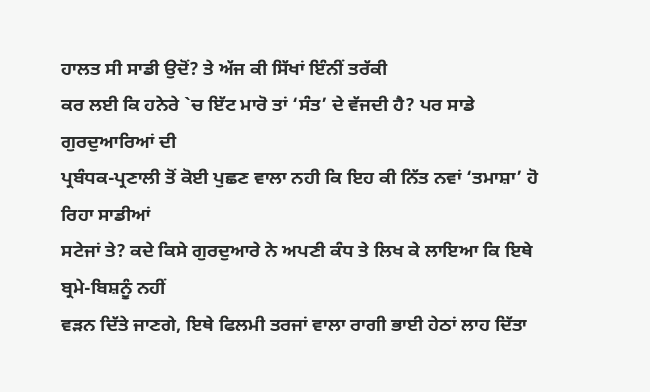ਹਾਲਤ ਸੀ ਸਾਡੀ ਉਦੋਂ? ਤੇ ਅੱਜ ਕੀ ਸਿੱਖਾਂ ਇੰਨੀਂ ਤਰੱਕੀ
ਕਰ ਲਈ ਕਿ ਹਨੇਰੇ `ਚ ਇੱਟ ਮਾਰੋ ਤਾਂ ‘ਸੰਤ’ ਦੇ ਵੱਜਦੀ ਹੈ? ਪਰ ਸਾਡੇ ਗੁਰਦੁਆਰਿਆਂ ਦੀ
ਪ੍ਰਬੰਧਕ-ਪ੍ਰਣਾਲੀ ਤੋਂ ਕੋਈ ਪੁਛਣ ਵਾਲਾ ਨਹੀ ਕਿ ਇਹ ਕੀ ਨਿੱਤ ਨਵਾਂ ‘ਤਮਾਸ਼ਾ’ ਹੋ ਰਿਹਾ ਸਾਡੀਆਂ
ਸਟੇਜਾਂ ਤੇ? ਕਦੇ ਕਿਸੇ ਗੁਰਦੁਆਰੇ ਨੇ ਅਪਣੀ ਕੰਧ ਤੇ ਲਿਖ ਕੇ ਲਾਇਆ ਕਿ ਇਥੇ ਬ੍ਰਮੇ-ਬਿਸ਼ਨੂੰ ਨਹੀਂ
ਵੜਨ ਦਿੱਤੇ ਜਾਣਗੇ, ਇਥੇ ਫਿਲਮੀ ਤਰਜਾਂ ਵਾਲਾ ਰਾਗੀ ਭਾਈ ਹੇਠਾਂ ਲਾਹ ਦਿੱਤਾ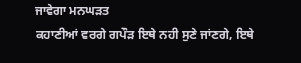ਜਾਵੇਗਾ ਮਨਘੜਤ
ਕਹਾਣੀਆਂ ਵਰਗੇ ਗਪੌੜ ਇਥੇ ਨਹੀ ਸੁਣੇ ਜਾਂਣਗੇ, ਇਥੇ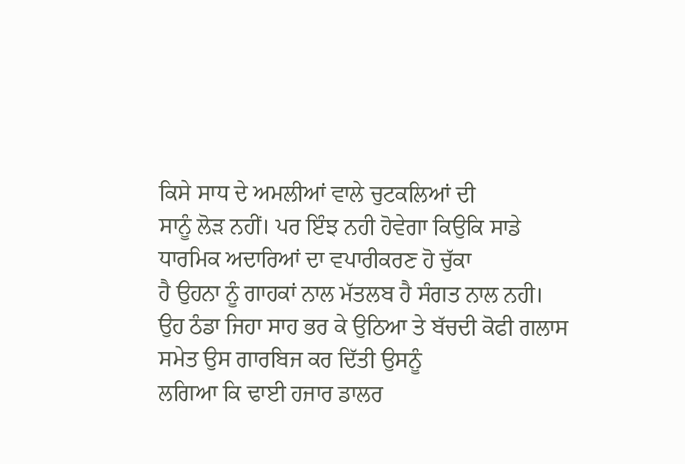ਕਿਸੇ ਸਾਧ ਦੇ ਅਮਲੀਆਂ ਵਾਲੇ ਚੁਟਕਲਿਆਂ ਦੀ
ਸਾਨੂੰ ਲੋੜ ਨਹੀਂ। ਪਰ ਇੰਝ ਨਹੀ ਹੋਵੇਗਾ ਕਿਉਕਿ ਸਾਡੇ ਧਾਰਮਿਕ ਅਦਾਰਿਆਂ ਦਾ ਵਪਾਰੀਕਰਣ ਹੋ ਚੁੱਕਾ
ਹੈ ਉਹਨਾ ਨੂੰ ਗਾਹਕਾਂ ਨਾਲ ਮੱਤਲਬ ਹੈ ਸੰਗਤ ਨਾਲ ਨਹੀ।
ਉਹ ਠੰਡਾ ਜਿਹਾ ਸਾਹ ਭਰ ਕੇ ਉਠਿਆ ਤੇ ਬੱਚਦੀ ਕੋਫੀ ਗਲਾਸ ਸਮੇਤ ਉਸ ਗਾਰਬਿਜ ਕਰ ਦਿੱਤੀ ਉਸਨੂੰ
ਲਗਿਆ ਕਿ ਢਾਈ ਹਜਾਰ ਡਾਲਰ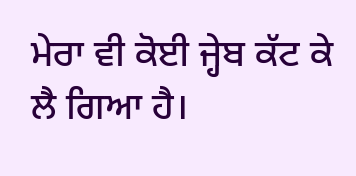ਮੇਰਾ ਵੀ ਕੋਈ ਜ੍ਹੇਬ ਕੱਟ ਕੇ ਲੈ ਗਿਆ ਹੈ।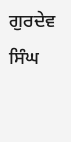ਗੁਰਦੇਵ ਸਿੰਘ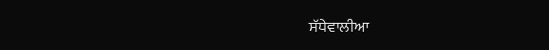ਸੱਧੇਵਾਲੀਆ